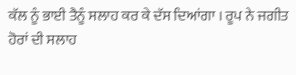ਕੱਲ ਨੂੰ ਭਾਈ ਤੈਨੂੰ ਸਲਾਹ ਕਰ ਕੇ ਦੱਸ ਦਿਆਂਗਾ । ਰੂਪ ਨੇ ਜਗੀਤ ਹੋਰਾਂ ਦੀ ਸਲਾਹ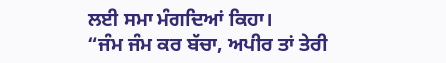ਲਈ ਸਮਾ ਮੰਗਦਿਆਂ ਕਿਹਾ।
“ਜੰਮ ਜੰਮ ਕਰ ਬੱਚਾ, ਅਪੀਰ ਤਾਂ ਤੇਰੀ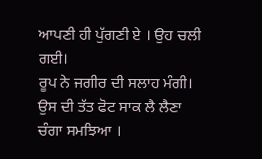ਆਪਣੀ ਹੀ ਪੁੱਗਣੀ ਏ । ਉਹ ਚਲੀ ਗਈ।
ਰੂਪ ਨੇ ਜਗੀਰ ਦੀ ਸਲਾਹ ਮੰਗੀ। ਉਸ ਦੀ ਤੱਤ ਫੋਟ ਸਾਕ ਲੈ ਲੈਣਾ ਚੰਗਾ ਸਮਝਿਆ ।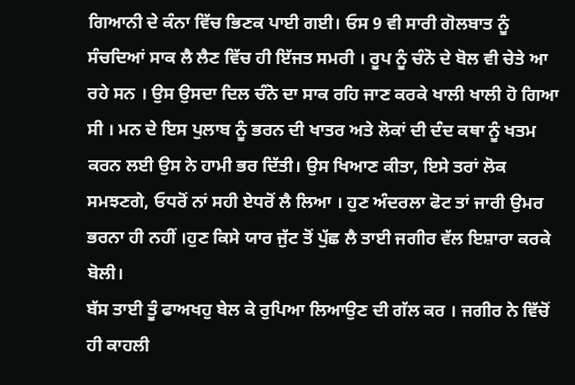ਗਿਆਨੀ ਦੇ ਕੰਨਾ ਵਿੱਚ ਭਿਣਕ ਪਾਈ ਗਈ। ਓਸ 9 ਵੀ ਸਾਰੀ ਗੋਲਬਾਤ ਨੂੰ ਸੰਚਦਿਆਂ ਸਾਕ ਲੈ ਲੈਣ ਵਿੱਚ ਹੀ ਇੱਜਤ ਸਮਰੀ । ਰੂਪ ਨੂੰ ਚੰਨੋ ਦੇ ਬੋਲ ਵੀ ਚੇਤੇ ਆ ਰਹੇ ਸਨ । ਉਸ ਉਸਦਾ ਦਿਲ ਚੰਨੋ ਦਾ ਸਾਕ ਰਹਿ ਜਾਣ ਕਰਕੇ ਖਾਲੀ ਖਾਲੀ ਹੋ ਗਿਆ ਸੀ । ਮਨ ਦੇ ਇਸ ਪੁਲਾਬ ਨੂੰ ਭਰਨ ਦੀ ਖਾਤਰ ਅਤੇ ਲੋਕਾਂ ਦੀ ਦੰਦ ਕਥਾ ਨੂੰ ਖਤਮ ਕਰਨ ਲਈ ਉਸ ਨੇ ਹਾਮੀ ਭਰ ਦਿੱਤੀ। ਉਸ ਖਿਆਣ ਕੀਤਾ, ਇਸੇ ਤਰਾਂ ਲੋਕ ਸਮਝਣਗੇ, ਓਧਰੋਂ ਨਾਂ ਸਹੀ ਏਧਰੋਂ ਲੈ ਲਿਆ । ਹੁਣ ਅੰਦਰਲਾ ਫੋਟ ਤਾਂ ਜਾਰੀ ਉਮਰ ਭਰਨਾ ਹੀ ਨਹੀਂ ।ਹੁਣ ਕਿਸੇ ਯਾਰ ਜੁੱਟ ਤੋਂ ਪੁੱਛ ਲੈ ਤਾਈ ਜਗੀਰ ਵੱਲ ਇਸ਼ਾਰਾ ਕਰਕੇ ਬੋਲੀ।
ਬੱਸ ਤਾਈ ਤੂੰ ਫਾਅਖਹੁ ਬੇਲ ਕੇ ਰੁਪਿਆ ਲਿਆਉਣ ਦੀ ਗੱਲ ਕਰ । ਜਗੀਰ ਨੇ ਵਿੱਚੋਂ ਹੀ ਕਾਹਲੀ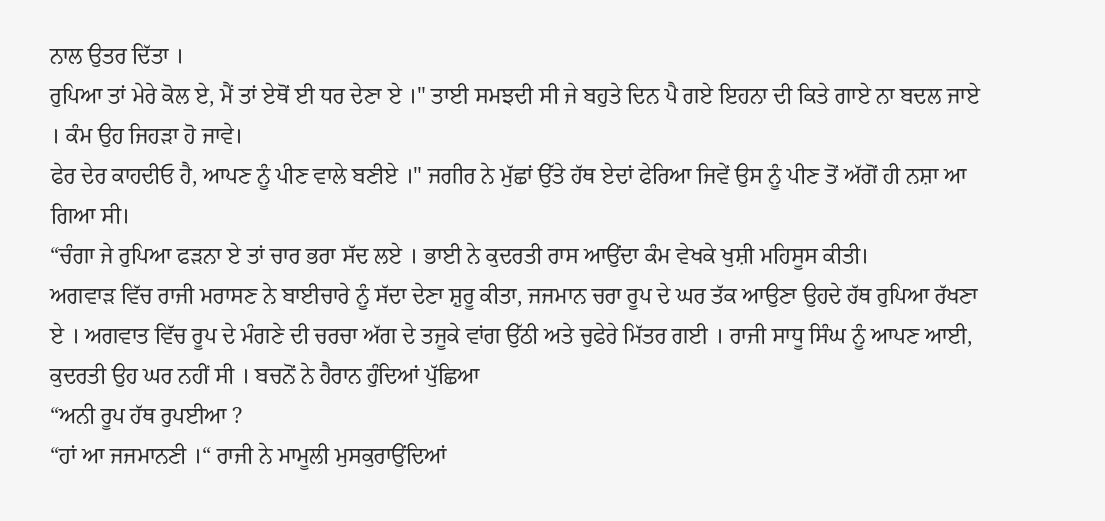ਨਾਲ ਉਤਰ ਦਿੱਤਾ ।
ਰੁਪਿਆ ਤਾਂ ਮੇਰੇ ਕੋਲ ਏ, ਮੈਂ ਤਾਂ ਏਥੋਂ ਈ ਧਰ ਦੇਣਾ ਏ ।" ਤਾਈ ਸਮਝਦੀ ਸੀ ਜੇ ਬਹੁਤੇ ਦਿਨ ਪੈ ਗਏ ਇਹਨਾ ਦੀ ਕਿਤੇ ਗਾਏ ਨਾ ਬਦਲ ਜਾਏ । ਕੰਮ ਉਹ ਜਿਹੜਾ ਹੋ ਜਾਵੇ।
ਫੇਰ ਦੇਰ ਕਾਹਦੀਓ ਹੈ, ਆਪਣ ਨੂੰ ਪੀਣ ਵਾਲੇ ਬਣੀਏ ।" ਜਗੀਰ ਨੇ ਮੁੱਛਾਂ ਉੱਤੇ ਹੱਥ ਏਦਾਂ ਫੇਰਿਆ ਜਿਵੇਂ ਉਸ ਨੂੰ ਪੀਣ ਤੋਂ ਅੱਗੋਂ ਹੀ ਨਸ਼ਾ ਆ ਗਿਆ ਸੀ।
“ਚੰਗਾ ਜੇ ਰੁਪਿਆ ਫੜਨਾ ਏ ਤਾਂ ਚਾਰ ਭਰਾ ਸੱਦ ਲਏ । ਭਾਈ ਨੇ ਕੁਦਰਤੀ ਰਾਸ ਆਉਂਦਾ ਕੰਮ ਵੇਖਕੇ ਖੁਸ਼ੀ ਮਹਿਸੂਸ ਕੀਤੀ।
ਅਗਵਾੜ ਵਿੱਚ ਰਾਜੀ ਮਰਾਸਣ ਨੇ ਬਾਈਚਾਰੇ ਨੂੰ ਸੱਦਾ ਦੇਣਾ ਸ਼ੁਰੂ ਕੀਤਾ, ਜਜਮਾਨ ਚਰਾ ਰੂਪ ਦੇ ਘਰ ਤੱਕ ਆਉਣਾ ਉਹਦੇ ਹੱਥ ਰੁਪਿਆ ਰੱਖਣਾ ਏ । ਅਗਵਾਤ ਵਿੱਚ ਰੂਪ ਦੇ ਮੰਗਣੇ ਦੀ ਚਰਚਾ ਅੱਗ ਦੇ ਤਜੂਕੇ ਵਾਂਗ ਉੱਠੀ ਅਤੇ ਚੁਫੇਰੇ ਮਿੱਤਰ ਗਈ । ਰਾਜੀ ਸਾਧੂ ਸਿੰਘ ਨੂੰ ਆਪਣ ਆਈ, ਕੁਦਰਤੀ ਉਹ ਘਰ ਨਹੀਂ ਸੀ । ਬਚਨੋਂ ਨੇ ਹੈਰਾਨ ਹੁੰਦਿਆਂ ਪੁੱਛਿਆ
“ਅਨੀ ਰੂਪ ਹੱਥ ਰੁਪਈਆ ?
“ਹਾਂ ਆ ਜਜਮਾਨਣੀ ।“ ਰਾਜੀ ਨੇ ਮਾਮੂਲੀ ਮੁਸਕੁਰਾਉਂਦਿਆਂ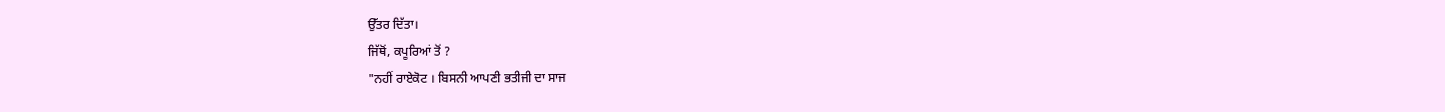ਉੱਤਰ ਦਿੱਤਾ।
ਜਿੱਥੋਂ, ਕਪੂਰਿਆਂ ਤੋਂ ?
"ਨਹੀਂ ਰਾਏਕੋਟ । ਬਿਸਨੀ ਆਪਣੀ ਭਤੀਜੀ ਦਾ ਸਾਜ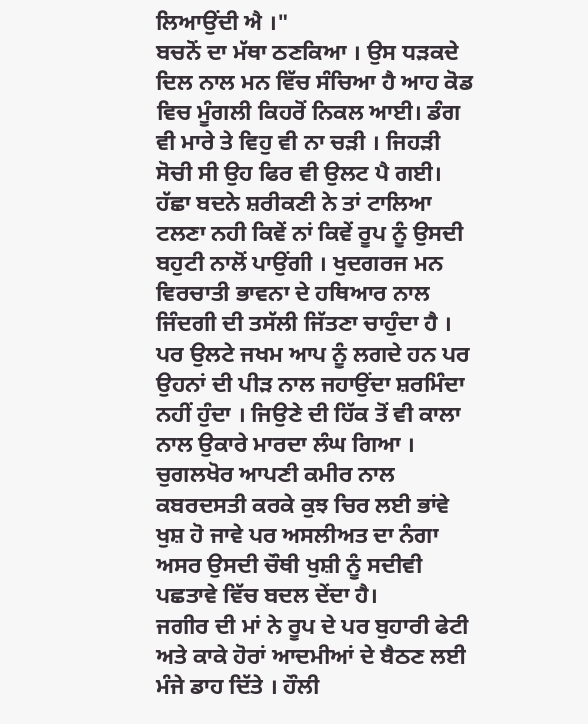ਲਿਆਉਂਦੀ ਐ ।"
ਬਚਨੋਂ ਦਾ ਮੱਥਾ ਠਣਕਿਆ । ਉਸ ਧੜਕਦੇ ਦਿਲ ਨਾਲ ਮਨ ਵਿੱਚ ਸੰਚਿਆ ਹੈ ਆਹ ਕੋਡ ਵਿਚ ਮੂੰਗਲੀ ਕਿਹਰੋਂ ਨਿਕਲ ਆਈ। ਡੰਗ ਵੀ ਮਾਰੇ ਤੇ ਵਿਹੁ ਵੀ ਨਾ ਚੜੀ । ਜਿਹੜੀ ਸੋਚੀ ਸੀ ਉਹ ਫਿਰ ਵੀ ਉਲਟ ਪੈ ਗਈ। ਹੱਛਾ ਬਦਨੇ ਸ਼ਰੀਕਣੀ ਨੇ ਤਾਂ ਟਾਲਿਆ ਟਲਣਾ ਨਹੀ ਕਿਵੇਂ ਨਾਂ ਕਿਵੇਂ ਰੂਪ ਨੂੰ ਉਸਦੀ ਬਹੁਟੀ ਨਾਲੋਂ ਪਾਉਂਗੀ । ਖੁਦਗਰਜ ਮਨ ਵਿਰਚਾਤੀ ਭਾਵਨਾ ਦੇ ਹਥਿਆਰ ਨਾਲ ਜਿੰਦਗੀ ਦੀ ਤਸੱਲੀ ਜਿੱਤਣਾ ਚਾਹੁੰਦਾ ਹੈ । ਪਰ ਉਲਟੇ ਜਖਮ ਆਪ ਨੂੰ ਲਗਦੇ ਹਨ ਪਰ ਉਹਨਾਂ ਦੀ ਪੀੜ ਨਾਲ ਜਹਾਉਂਦਾ ਸ਼ਰਮਿੰਦਾ ਨਹੀਂ ਹੁੰਦਾ । ਜਿਉਣੇ ਦੀ ਹਿੱਕ ਤੋਂ ਵੀ ਕਾਲਾ ਨਾਲ ਉਕਾਰੇ ਮਾਰਦਾ ਲੰਘ ਗਿਆ । ਚੁਗਲਖੋਰ ਆਪਣੀ ਕਮੀਰ ਨਾਲ ਕਬਰਦਸਤੀ ਕਰਕੇ ਕੁਝ ਚਿਰ ਲਈ ਭਾਂਵੇ ਖੁਸ਼ ਹੋ ਜਾਵੇ ਪਰ ਅਸਲੀਅਤ ਦਾ ਨੰਗਾ ਅਸਰ ਉਸਦੀ ਚੌਥੀ ਖੁਸ਼ੀ ਨੂੰ ਸਦੀਵੀ ਪਛਤਾਵੇ ਵਿੱਚ ਬਦਲ ਦੇਂਦਾ ਹੈ।
ਜਗੀਰ ਦੀ ਮਾਂ ਨੇ ਰੂਪ ਦੇ ਪਰ ਬੁਹਾਰੀ ਫੇਟੀ ਅਤੇ ਕਾਕੇ ਹੋਰਾਂ ਆਦਮੀਆਂ ਦੇ ਬੈਠਣ ਲਈ ਮੰਜੇ ਡਾਹ ਦਿੱਤੇ । ਹੌਲੀ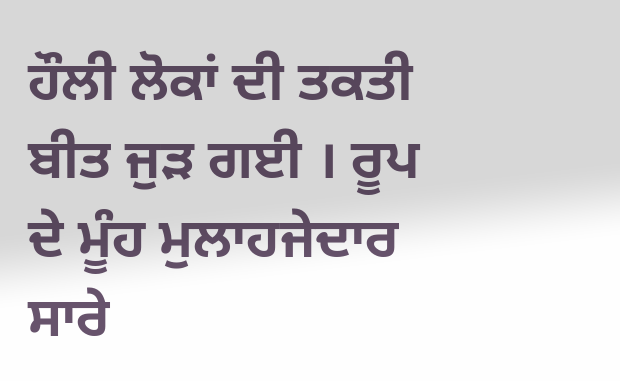ਹੌਲੀ ਲੋਕਾਂ ਦੀ ਤਕਤੀ ਬੀਤ ਜੁੜ ਗਈ । ਰੂਪ ਦੇ ਮੂੰਹ ਮੁਲਾਹਜੇਦਾਰ ਸਾਰੇ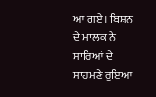ਆ ਗਏ। ਬਿਸ਼ਨ ਦੇ ਮਾਲਕ ਨੇ ਸਾਰਿਆਂ ਦੇ ਸਾਹਮਣੇ ਰੁਇਆ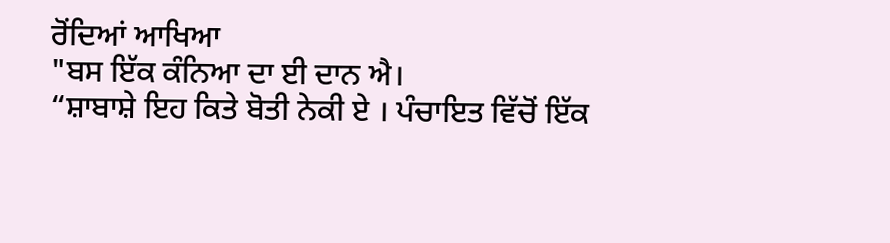ਰੋਂਦਿਆਂ ਆਖਿਆ
"ਬਸ ਇੱਕ ਕੰਨਿਆ ਦਾ ਈ ਦਾਨ ਐ।
“ਸ਼ਾਬਾਸ਼ੇ ਇਹ ਕਿਤੇ ਬੋਤੀ ਨੇਕੀ ਏ । ਪੰਚਾਇਤ ਵਿੱਚੋਂ ਇੱਕ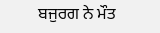ਬਜੁਰਗ ਨੇ ਮੌਤ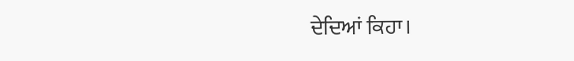ਦੇਦਿਆਂ ਕਿਹਾ।